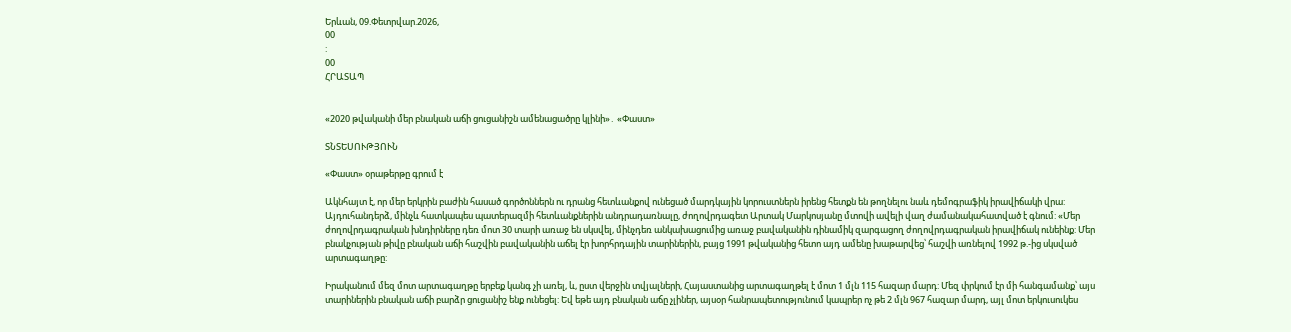Երևան, 09.Փետրվար.2026,
00
:
00
ՀՐԱՏԱՊ


«2020 թվականի մեր բնական աճի ցուցանիշն ամենացածրը կլինի»․ «Փաստ»

ՏՆՏԵՍՈՒԹՅՈՒՆ

«Փաստ» օրաթերթը գրում է

Ակնհայտ է, որ մեր երկրին բաժին հասած գործոններն ու դրանց հետևանքով ունեցած մարդկային կորուստներն իրենց հետքն են թողնելու նաև դեմոգրաֆիկ իրավիճակի վրա: Այդուհանդերձ, մինչև հատկապես պատերազմի հետևանքներին անդրադառնալը, ժողովրդագետ Արտակ Մարկոսյանը մտովի ավելի վաղ ժամանակահատված է գնում: «Մեր ժողովրդագրական խնդիրները դեռ մոտ 30 տարի առաջ են սկսվել, մինչդեռ անկախացումից առաջ բավականին դինամիկ զարգացող ժողովրդագրական իրավիճակ ունեինք: Մեր բնակչության թիվը բնական աճի հաշվին բավականին աճել էր խորհրդային տարիներին, բայց 1991 թվականից հետո այդ ամենը խաթարվեց՝ հաշվի առնելով 1992 թ.-ից սկսված արտագաղթը:

Իրականում մեզ մոտ արտագաղթը երբեք կանգ չի առել, և, ըստ վերջին տվյալների, Հայաստանից արտագաղթել է մոտ 1 մլն 115 հազար մարդ: Մեզ փրկում էր մի հանգամանք՝ այս տարիներին բնական աճի բարձր ցուցանիշ ենք ունեցել: Եվ եթե այդ բնական աճը չլիներ, այսօր հանրապետությունում կապրեր ոչ թե 2 մլն 967 հազար մարդ, այլ մոտ երկուսուկես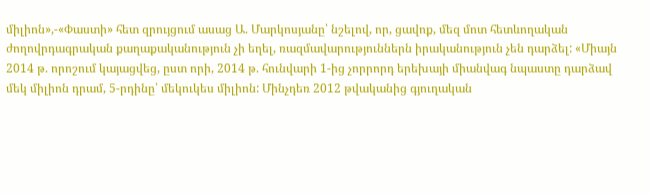միլիոն»,-«Փաստի» հետ զրույցում ասաց Ա. Մարկոսյանը՝ նշելով, որ, ցավոք, մեզ մոտ հետևողական ժողովրդագրական քաղաքականություն չի եղել, ռազմավարություններն իրականություն չեն դարձել: «Միայն 2014 թ. որոշում կայացվեց, ըստ որի, 2014 թ. հունվարի 1-ից չորրորդ երեխայի միանվագ նպաստը դարձավ մեկ միլիոն դրամ, 5-րդինը՝ մեկուկես միլիոն: Մինչդեռ 2012 թվականից գյուղական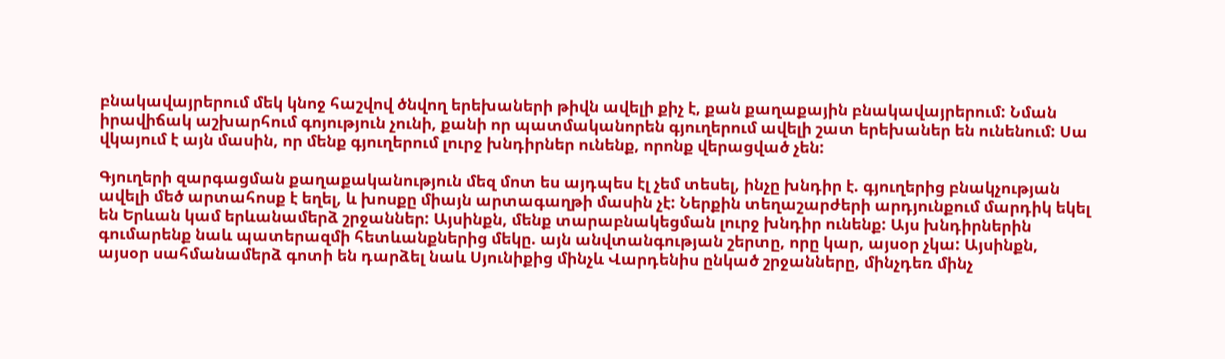բնակավայրերում մեկ կնոջ հաշվով ծնվող երեխաների թիվն ավելի քիչ է, քան քաղաքային բնակավայրերում: Նման իրավիճակ աշխարհում գոյություն չունի, քանի որ պատմականորեն գյուղերում ավելի շատ երեխաներ են ունենում: Սա վկայում է այն մասին, որ մենք գյուղերում լուրջ խնդիրներ ունենք, որոնք վերացված չեն:

Գյուղերի զարգացման քաղաքականություն մեզ մոտ ես այդպես էլ չեմ տեսել, ինչը խնդիր է. գյուղերից բնակչության ավելի մեծ արտահոսք է եղել, և խոսքը միայն արտագաղթի մասին չէ: Ներքին տեղաշարժերի արդյունքում մարդիկ եկել են Երևան կամ երևանամերձ շրջաններ: Այսինքն, մենք տարաբնակեցման լուրջ խնդիր ունենք: Այս խնդիրներին գումարենք նաև պատերազմի հետևանքներից մեկը. այն անվտանգության շերտը, որը կար, այսօր չկա: Այսինքն, այսօր սահմանամերձ գոտի են դարձել նաև Սյունիքից մինչև Վարդենիս ընկած շրջանները, մինչդեռ մինչ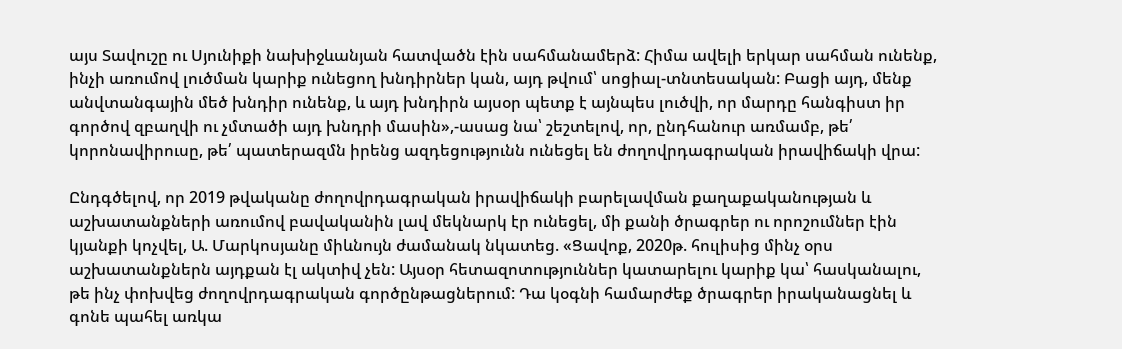այս Տավուշը ու Սյունիքի նախիջևանյան հատվածն էին սահմանամերձ: Հիմա ավելի երկար սահման ունենք, ինչի առումով լուծման կարիք ունեցող խնդիրներ կան, այդ թվում՝ սոցիալ-տնտեսական: Բացի այդ, մենք անվտանգային մեծ խնդիր ունենք, և այդ խնդիրն այսօր պետք է այնպես լուծվի, որ մարդը հանգիստ իր գործով զբաղվի ու չմտածի այդ խնդրի մասին»,-ասաց նա՝ շեշտելով, որ, ընդհանուր առմամբ, թե՛ կորոնավիրուսը, թե՛ պատերազմն իրենց ազդեցությունն ունեցել են ժողովրդագրական իրավիճակի վրա:

Ընդգծելով, որ 2019 թվականը ժողովրդագրական իրավիճակի բարելավման քաղաքականության և աշխատանքների առումով բավականին լավ մեկնարկ էր ունեցել, մի քանի ծրագրեր ու որոշումներ էին կյանքի կոչվել, Ա. Մարկոսյանը միևնույն ժամանակ նկատեց. «Ցավոք, 2020թ. հուլիսից մինչ օրս աշխատանքներն այդքան էլ ակտիվ չեն: Այսօր հետազոտություններ կատարելու կարիք կա՝ հասկանալու, թե ինչ փոխվեց ժողովրդագրական գործընթացներում: Դա կօգնի համարժեք ծրագրեր իրականացնել և գոնե պահել առկա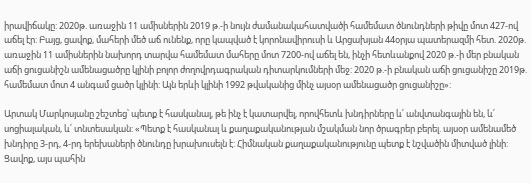իրավիճակը: 2020թ. առաջին 11 ամիսներին 2019 թ.-ի նույն ժամանակահատվածի համեմատ ծնունդների թիվը մոտ 427-ով աճել էր: Բայց, ցավոք, մահերի մեծ աճ ունենք, որը կապված է կորոնավիրուսի և Արցախյան 44օրյա պատերազմի հետ. 2020թ. առաջին 11 ամիսներին նախորդ տարվա համեմատ մահերը մոտ 7200-ով աճել են, ինչի հետևանքով 2020 թ.-ի մեր բնական աճի ցուցանիշն ամենացածրը կլինի բոլոր ժողովրդագրական դիտարկումների մեջ: 2020 թ.-ի բնական աճի ցուցանիշը 2019թ. համեմատ մոտ 4 անգամ ցածր կլինի: Այն երևի կլինի 1992 թվականից մինչ այսօր ամենացածր ցուցանիշը»:

Արտակ Մարկոսյանը շեշտեց՝ պետք է հասկանալ, թե ինչ է կատարվել, որովհետև խնդիրները և՛ անվտանգային են, և՛ սոցիալական, և՛ տնտեսական: «Պետք է հասկանալ և քաղաքականության մշակման նոր ծրագրեր բերել. այսօր ամենամեծ խնդիրը 3-րդ, 4-րդ երեխաների ծնունդը խրախուսելն է: Հիմնական քաղաքականությունը պետք է նշվածին միտված լինի: Ցավոք, այս պահին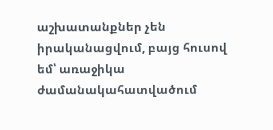աշխատանքներ չեն իրականացվում, բայց հուսով եմ՝ առաջիկա ժամանակահատվածում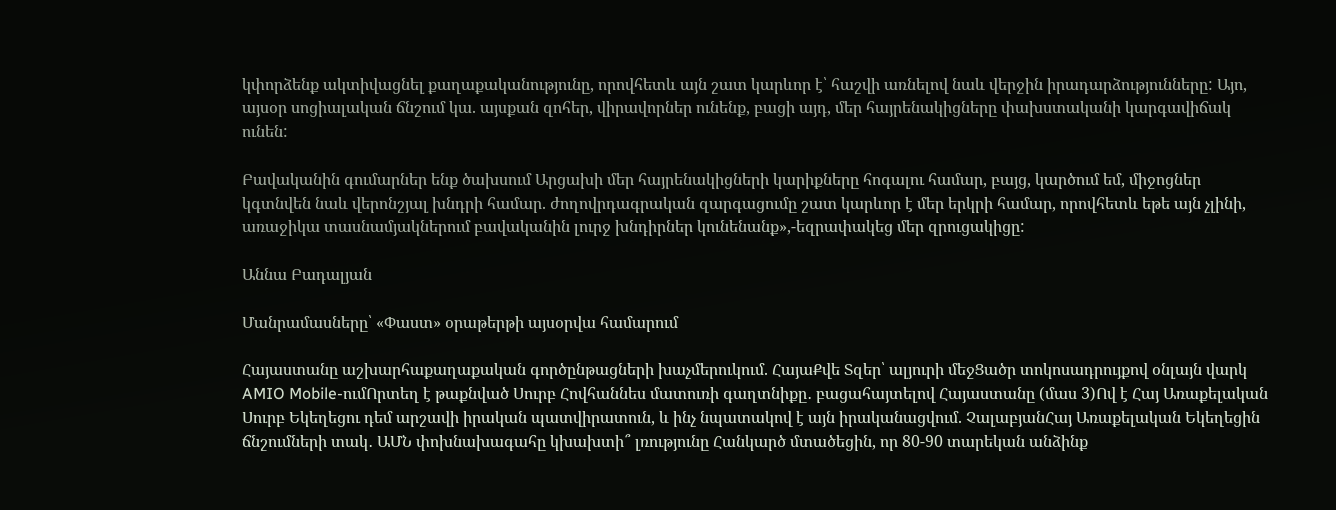կփորձենք ակտիվացնել քաղաքականությունը, որովհետև այն շատ կարևոր է՝ հաշվի առնելով նաև վերջին իրադարձությունները: Այո, այսօր սոցիալական ճնշում կա. այսքան զոհեր, վիրավորներ ունենք, բացի այդ, մեր հայրենակիցները փախստականի կարգավիճակ ունեն:

Բավականին գումարներ ենք ծախսում Արցախի մեր հայրենակիցների կարիքները հոգալու համար, բայց, կարծում եմ, միջոցներ կգտնվեն նաև վերոնշյալ խնդրի համար. ժողովրդագրական զարգացումը շատ կարևոր է մեր երկրի համար, որովհետև եթե այն չլինի, առաջիկա տասնամյակներում բավականին լուրջ խնդիրներ կունենանք»,-եզրափակեց մեր զրուցակիցը:

Աննա Բադալյան

Մանրամասները՝ «Փաստ» օրաթերթի այսօրվա համարում

Հայաստանը աշխարհաքաղաքական գործընթացների խաչմերուկում. ՀայաՔվե Տզեր՝ ալյուրի մեջՑածր տոկոսադրույքով օնլայն վարկ AMIO Mobile-ումՈրտեղ է թաքնված Սուրբ Հովհաննես մատուռի գաղտնիքը․ բացահայտելով Հայաստանը (մաս 3)Ով է Հայ Առաքելական Սուրբ Եկեղեցու դեմ արշավի իրական պատվիրատուն, և ինչ նպատակով է այն իրականացվում. ՉալաբյանՀայ Առաքելական Եկեղեցին ճնշումների տակ․ ԱՄՆ փոխնախագահը կխախտի՞ լռությունը Հանկարծ մտածեցին, որ 80-90 տարեկան անձինք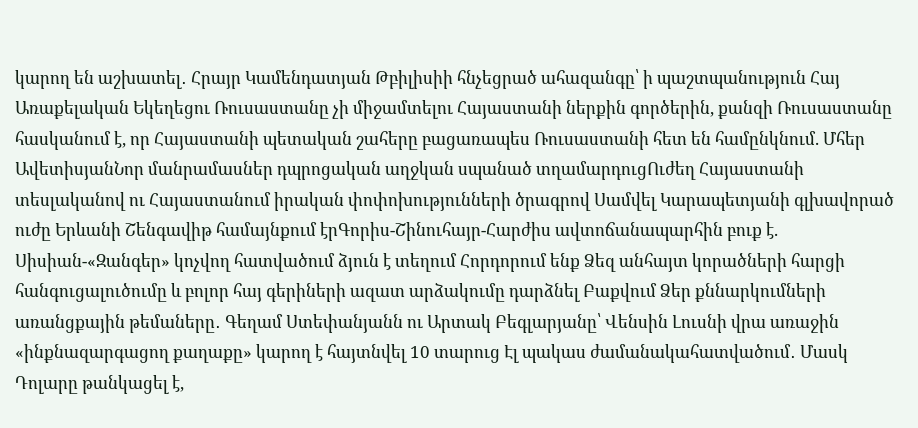կարող են աշխատել․ Հրայր Կամենդատյան Թբիլիսիի հնչեցրած ահազանգը՝ ի պաշտպանություն Հայ Առաքելական Եկեղեցու Ռուսաստանը չի միջամտելու Հայաստանի ներքին գործերին, քանզի Ռուսաստանը հասկանում է, որ Հայաստանի պետական շահերը բացառապես Ռուսաստանի հետ են համընկնում. Մհեր ԱվետիսյանՆոր մանրամասներ դպրոցական աղջկան սպանած տղամարդուցՈւժեղ Հայաստանի տեսլականով ու Հայաստանում իրական փոփոխությունների ծրագրով Սամվել Կարապետյանի գլխավորած ուժը Երևանի Շենգավիթ համայնքում էրԳորիս-Շինուհայր-Հարժիս ավտոճանապարհին բուք է. Սիսիան-«Զանգեր» կոչվող հատվածում ձյուն է տեղում Հորդորում ենք Ձեզ անհայտ կորածների հարցի հանգուցալուծումը և բոլոր հայ գերիների ազատ արձակումը դարձնել Բաքվում Ձեր քննարկումների առանցքային թեմաները․ Գեղամ Ստեփանյանն ու Արտակ Բեգլարյանը՝ Վենսին Լուսնի վրա առաջին «ինքնազարգացող քաղաքը» կարող է հայտնվել 10 տարուց Էլ պակաս ժամանակահատվածում․ Մասկ Դոլարը թանկացել է,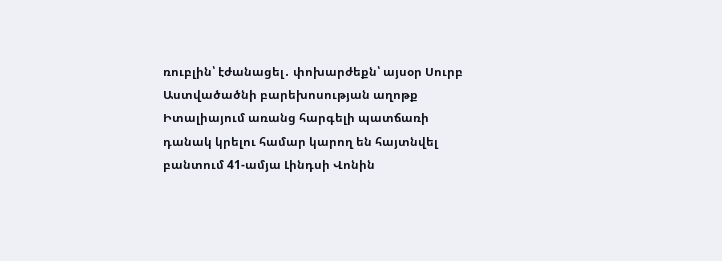ռուբլին՝ էժանացել․ փոխարժեքն՝ այսօր Սուրբ Աստվածածնի բարեխոսության աղոթք Իտալիայում առանց հարգելի պատճառի դանակ կրելու համար կարող են հայտնվել բանտում 41-ամյա Լինդսի Վոնին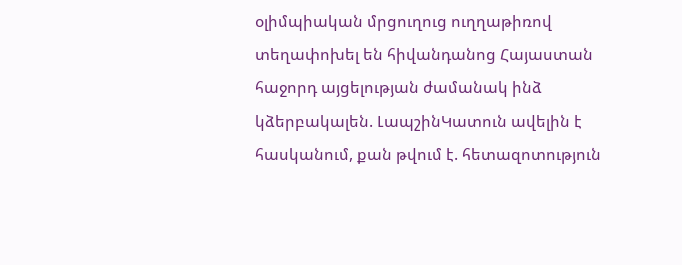օլիմպիական մրցուղուց ուղղաթիռով տեղափոխել են հիվանդանոց Հայաստան հաջորդ այցելության ժամանակ ինձ կձերբակալեն. ԼապշինԿատուն ավելին է հասկանում, քան թվում է. հետազոտություն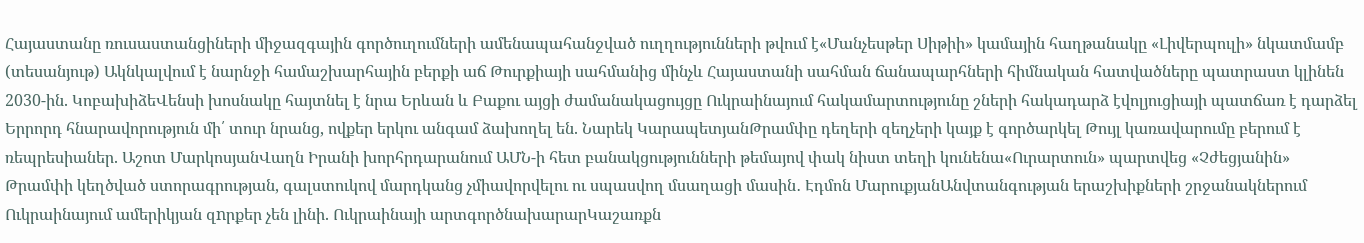Հայաստանը ռուսաստանցիների միջազգային գործուղումների ամենապահանջված ուղղությունների թվում է«Մանչեսթեր Սիթիի» կամային հաղթանակը «Լիվերպուլի» նկատմամբ (տեսանյութ) Ակնկալվում է նարնջի համաշխարհային բերքի աճ Թուրքիայի սահմանից մինչև Հայաստանի սահման ճանապարհների հիմնական հատվածները պատրաստ կլինեն 2030-ին. ԿոբախիձեՎենսի խոսնակը հայտնել է նրա Երևան և Բաքու այցի ժամանակացույցը Ուկրաինայում հակամարտությունը շների հակադարձ էվոլյուցիայի պատճառ է դարձել Երրորդ հնարավորություն մի՛ տուր նրանց, ովքեր երկու անգամ ձախողել են. Նարեկ ԿարապետյանԹրամփը դեղերի զեղչերի կայք է գործարկել Թույլ կառավարումը բերում է ռեպրեսիաներ. Աշոտ ՄարկոսյանՎաղն Իրանի խորհրդարանում ԱՄՆ-ի հետ բանակցությունների թեմայով փակ նիստ տեղի կունենա«Ուրարտուն» պարտվեց «Չժեցյանին» Թրամփի կեղծված ստորագրության, գալստուկով մարդկանց չմիավորվելու ու սպասվող մսաղացի մասին․ Էդմոն ՄարուքյանԱնվտանգության երաշխիքների շրջանակներում Ուկրաինայում ամերիկյան զnրքեր չեն լինի. Ուկրաինայի արտգործնախարարԿաշառքն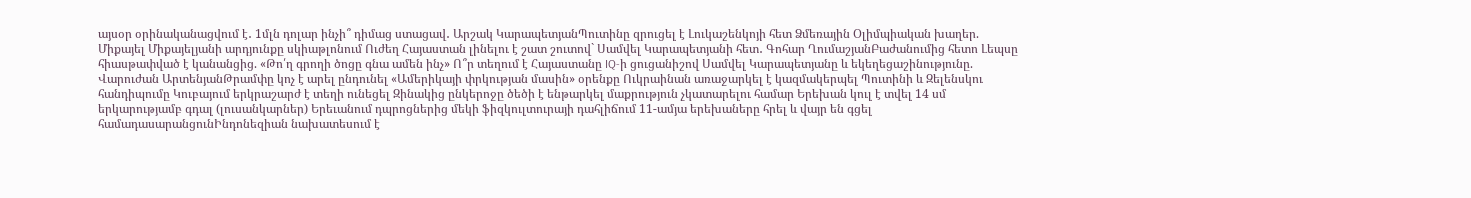այսօր օրինականացվում է․ 1մլն դոլար ինչի՞ դիմաց ստացավ․ Արշակ ԿարապետյանՊուտինը զրուցել է Լուկաշենկոյի հետ Ձմեռային Օլիմպիական խաղեր. Միքայել Միքայելյանի արդյունքը սկիաթլոնում Ուժեղ Հայաստան լինելու է շատ շուտով` Սամվել Կարապետյանի հետ․ Գոհար ՂումաշյանԲաժանումից հետո Լեպսը հիասթափված է կանանցից. «Թո՛ղ գրողի ծոցը գնա ամեն ինչ» Ո՞ր տեղում է Հայաստանը IQ-ի ցուցանիշով Սամվել Կարապետյանը և եկեղեցաշինությունը. Վարուժան ԱրտենյանԹրամփը կոչ է արել ընդունել «Ամերիկայի փրկության մասին» օրենքը Ուկրաինան առաջարկել է կազմակերպել Պուտինի և Զելենսկու հանդիպումը Կուբայում երկրաշարժ է տեղի ունեցել Զինակից ընկերոջը ծեծի է ենթարկել մաքրություն չկատարելու համար Երեխան կուլ է տվել 14 սմ երկարությամբ գդալ (լուսանկարներ) Երեւանում դպրոցներից մեկի ֆիզկուլտուրայի դահլիճում 11-ամյա երեխաները հրել և վայր են գցել համադասարանցունԻնդոնեզիան նախատեսում է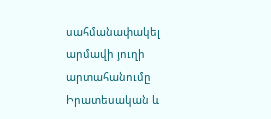սահմանափակել արմավի յուղի արտահանումը Իրատեսական և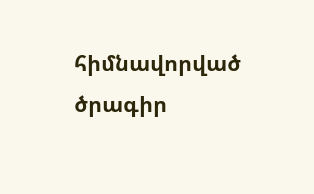հիմնավորված ծրագիր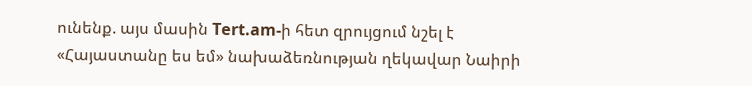ունենք. այս մասին Tert.am-ի հետ զրույցում նշել է «Հայաստանը ես եմ» նախաձեռնության ղեկավար Նաիրի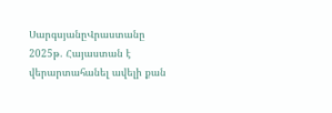ՍարգսյանըՎրաստանը 2025թ. Հայաստան է վերարտահանել ավելի քան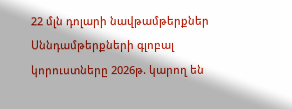22 մլն դոլարի նավթամթերքներ Սննդամթերքների գլոբալ կորուստները 2026թ. կարող են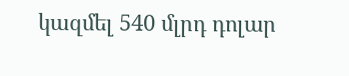կազմել 540 մլրդ դոլար